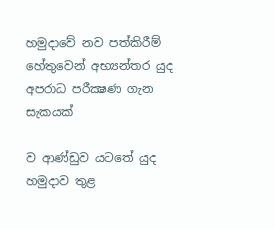හමුදාවේ නව පත්කිරීම් හේතුවෙන් අභ්‍යන්තර යුද අපරාධ පරීක්‍ෂණ ගැන සැකයක්

ව ආණ්ඩුව යටතේ යුද හමුදාව තුළ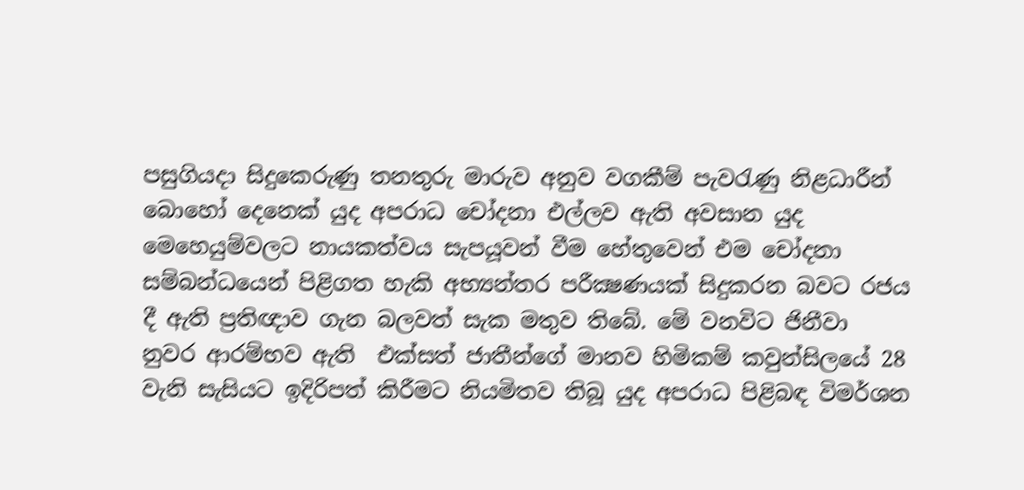පසුගියදා සිදුකෙරුණු තනතුරු මාරුව අනුව වගකීම් පැවරැණු නිළධාරීන් බොහෝ දෙනෙක් යුද අපරාධ චෝදනා එල්ලව ඇති අවසාන යුද මෙහෙයුම්වලට නායකත්වය සැපයූවන් වීම හේතුවෙන් එම චෝදනා සම්බන්ධයෙන් පිළිගත හැකි අභ්‍යන්තර පරීක්‍ෂණයක් සිදුකරන බවට රජය දී ඇති ප්‍රතිඥාව ගැන බලවත් සැක මතුව තිබේ. මේ වනවිට ජිනීවා නුවර ආරම්භව ඇති  එක්සත් ජාතීන්ගේ මානව හිමිකම් කවුන්සිලයේ 28 වැනි සැසියට ඉදිරිපත් කිරීමට නියමිතව තිබූ යුද අපරාධ පිළිබඳ විමර්ශන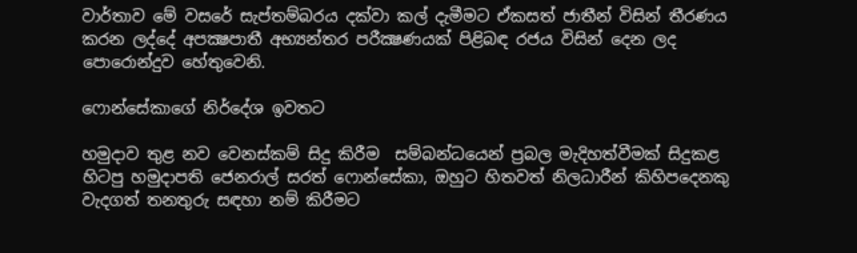වාර්තාව මේ වසරේ සැප්තම්බරය දක්වා කල් දැමීමට ඒකසත් ජාතීන් විසින් තීරණය කරන ලද්දේ අපක්‍ෂපාතී අභ්‍යන්තර පරීක්‍ෂණයක් පිළිබඳ රජය විසින් දෙන ලද පොරොන්දුව හේතුවෙනි.

ෆොන්සේකාගේ නිර්දේශ ඉවතට

හමුදාව තුළ නව වෙනස්කම් සිදු කිරීම  සම්බන්ධයෙන් ප්‍රබල මැදිහත්වීමක් සිදුකළ හිටපු හමුදාපති ජෙනරාල් සරත් ෆොන්සේකා, ඔහුට හිතවත් නිලධාරීන් කිහිපදෙනකු වැදගත් තනතුරු සඳහා නම් කිරීමට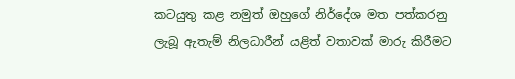කටයුතු කළ නමුත් ඔහුගේ නිර්දේශ මත පත්කරනු ලැබූ ඇතැම් නිලධාරීන් යළිත් වතාවක් මාරු කිරීමට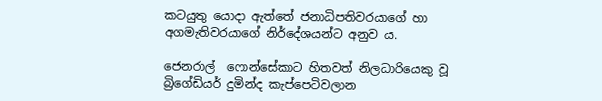කටයුතු යොදා ඇත්තේ ජනාධිපතිවරයාගේ හා අගමැතිවරයාගේ නිර්දේශයන්ට අනුව ය.

ජෙනරාල්  ෆොන්සේකාට හිතවත් නිලධාරියෙකු වූ බ්‍රිගේඩියර් දුමින්ද කැප්පෙටිවලාන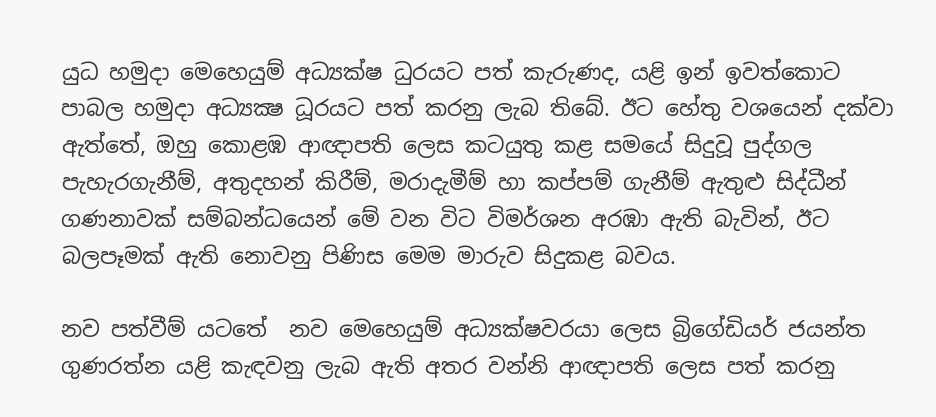යුධ හමුදා මෙහෙයුම් අධ්‍යක්ෂ ධුරයට පත් කැරුණද, යළි ඉන් ඉවත්කොට පාබල හමුදා අධ්‍යක්‍ෂ ධූරයට පත් කරනු ලැබ තිබේ. ඊට හේතු වශයෙන් දක්වා ඇත්තේ, ඔහු කොළඹ ආඥාපති ලෙස කටයුතු කළ සමයේ සිදුවූ පුද්ගල පැහැරගැනීම්, අතුදහන් කිරීම්, මරාදැමීම් හා කප්පම් ගැනීම් ඇතුළු සිද්ධීන් ගණනාවක් සම්බන්ධයෙන් මේ වන විට විමර්ශන අරඹා ඇති බැවින්, ඊට බලපෑමක් ඇති නොවනු පිණිස මෙම මාරුව සිදුකළ බවය.

නව පත්වීම් යටතේ  නව මෙහෙයුම් අධ්‍යක්ෂවරයා ලෙස බ්‍රිගේඩියර් ජයන්ත ගුණරත්න යළි කැඳවනු ලැබ ඇති අතර වන්නි ආඥාපති ලෙස පත් කරනු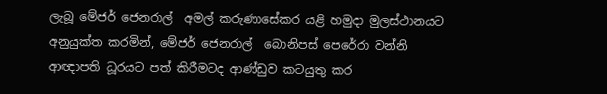ලැබූ මේජර් ජෙනරාල්  අමල් කරුණාසේකර යළි හමුදා මුලස්ථානයට අනුයුක්ත කරමින්, මේජර් ජෙනරාල්  බොනිපස් පෙරේරා වන්නි ආඥාපති ධූරයට පත් කිරීමටද ආණ්ඩුව කටයුතු කර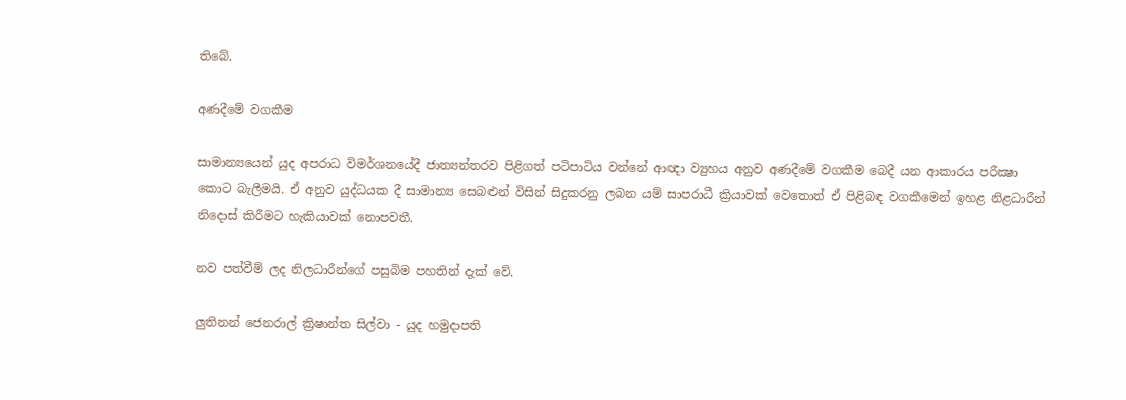තිබේ.

අණදීමේ වගකීම

සාමාන්‍යයෙන් යුද අපරාධ විමර්ශනයේදී ජාත්‍යන්තරව පිළිගත් පටිපාටිය වන්නේ ආඥා ව්‍යුහය අනුව අණදීමේ වගකීම බෙදී යන ආකාරය පරීක්‍ෂා කොට බැලීමයි. ඒ අනුව යුද්ධයක දී සාමාන්‍ය සෙබළුන් විසින් සිදුකරනු ලබන යම් සාපරාධී ක්‍රියාවක් වෙතොත් ඒ පිළිබඳ වගකීමෙන් ඉහළ නිළධාරීන් නිදොස් කිරීමට හැකියාවක් නොපවතී.

නව පත්වීම් ලද නිලධාරීන්ගේ පසුබිම පහතින් දැක් වේ.

ලුතිනන් ජෙනරාල් ක්‍රිෂාන්ත සිල්වා - යුද හමුදාපති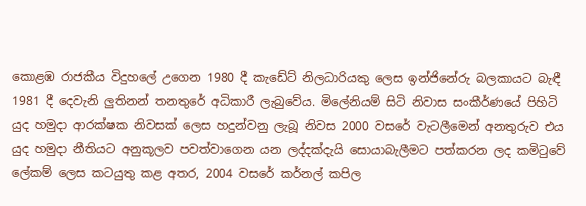කොළඹ රාජකීය විදුහලේ උගෙන 1980 දී කැඩේට් නිලධාරියකු ලෙස ඉන්ජිනේරු බලකායට බැඳී 1981 දී දෙවැනි ලුතිනන් තනතුරේ අධිකාරී ලැබුවේය. මිලේනියම් සිටි නිවාස සංකීර්ණයේ පිහිටි යුද හමුදා ආරක්ෂක නිවසක් ලෙස හදුන්වනු ලැබූ නිවස 2000 වසරේ වැටලීමෙන් අනතුරුව එය යුද හමුදා නීතියට අනුකූලව පවත්වාගෙන යන ලද්දක්දැයි සොයාබැලීමට පත්කරන ලද කමිටුවේ ලේකම් ලෙස කටයුතු කළ අතර, 2004 වසරේ කර්නල් කපිල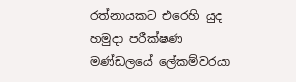රත්නායකට එරෙහි යුද හමුදා පරීක්ෂණ මණ්ඩලයේ ලේකම්වරයා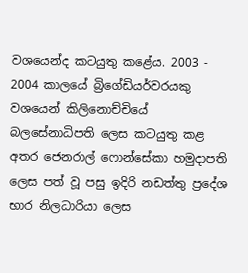වශයෙන්ද කටයුතු කළේය. 2003 - 2004 කාලයේ බ්‍රිගේඩියර්වරයකු වශයෙන් කිලිනොච්චියේ බලසේනාධිපති ලෙස කටයුතු කළ අතර ජෙනරාල් ෆොන්සේකා හමුදාපති ලෙස පත් වූ පසු ඉදිරි නඩත්තු ප්‍රදේශ භාර නිලධාරියා ලෙස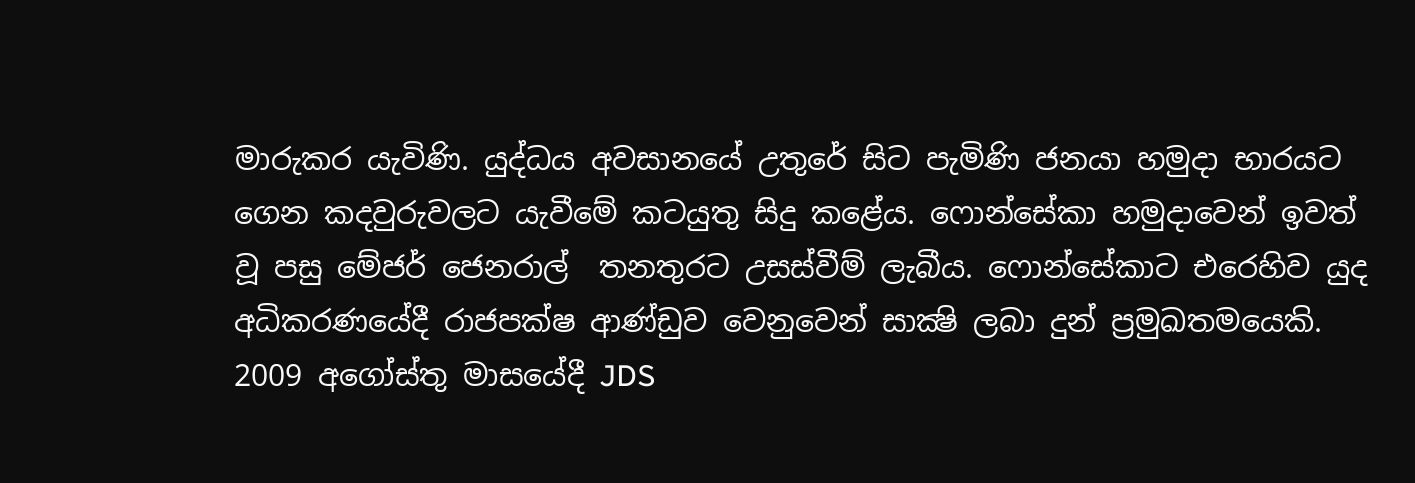මාරුකර යැවිණි. යුද්ධය අවසානයේ උතුරේ සිට පැමිණි ජනයා හමුදා භාරයට ගෙන කදවුරුවලට යැවීමේ කටයුතු සිදු කළේය. ෆොන්සේකා හමුදාවෙන් ඉවත් වූ පසු මේජර් ජෙනරාල්  තනතුරට උසස්වීම් ලැබීය. ෆොන්සේකාට එරෙහිව යුද අධිකරණයේදී රාජපක්ෂ ආණ්ඩුව වෙනුවෙන් සාක්‍ෂි ලබා දුන් ප්‍රමුඛතමයෙකි. 2009 අගෝස්තු මාසයේදී JDS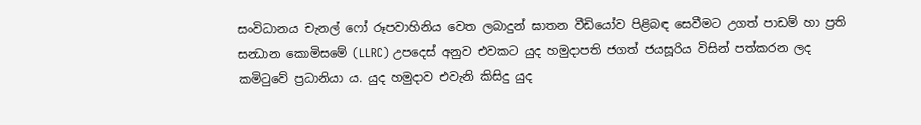සංවිධානය චැනල් ෆෝ රූපවාහිනිය වෙත ලබාදුන් ඝාතන වීඩියෝව පිළිබඳ සෙවීමට උගත් පාඩම් හා ප්‍රති සන්‍ධාන කොමිසමේ (LLRC) උපදෙස් අනුව එවකට යුද හමුදාපති ජගත් ජයසූරිය විසින් පත්කරන ලද කමිටුවේ ප්‍රධානියා ය. යුද හමුදාව එවැනි කිසිදු යුද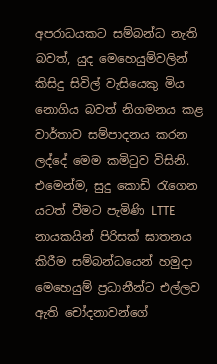අපරාධයකට සම්බන්ධ නැති බවත්, යුද මෙහෙයුම්වලින් කිසිදු සිවිල් වැසියෙකු මිය නොගිය බවත් නිගමනය කළ වාර්තාව සම්පාදනය කරන ලද්දේ මෙම කමිටුව විසිනි. එමෙන්ම, සුදු කොඩි රැගෙන යටත් වීමට පැමිණි LTTE නායකයින් පිරිසක් ඝාතනය කිරීම සම්බන්ධයෙන් හමුදා මෙහෙයුම් ප්‍රධානීන්ට එල්ලව ඇති චෝදනාවන්ගේ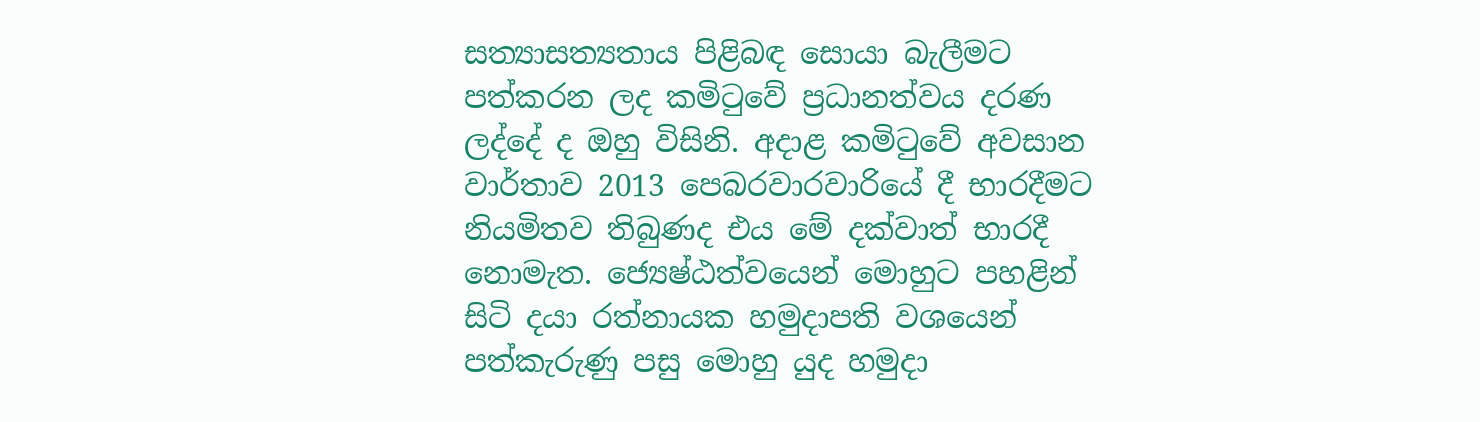සත්‍යාසත්‍යතාය පිළිබඳ සොයා බැලීමට පත්කරන ලද කමිටුවේ ප්‍රධානත්වය දරණ ලද්දේ ද ඔහු විසිනි. අදාළ කමිටුවේ අවසාන වාර්තාව 2013 පෙබරවාරවාරියේ දී භාරදීමට නියමිතව තිබුණද එය මේ දක්වාත් භාරදී නොමැත. ජ්‍යෙෂ්ඨත්වයෙන් මොහුට පහළින් සිටි දයා රත්නායක හමුදාපති වශයෙන් පත්කැරුණු පසු මොහු යුද හමුදා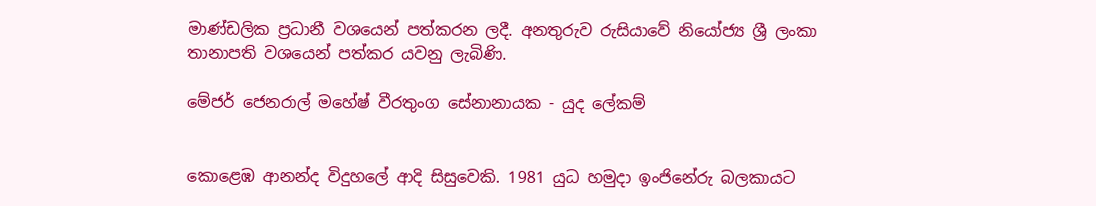මාණ්ඩලික ප්‍රධානී වශයෙන් පත්කරන ලදී. අනතුරුව රුසියාවේ නියෝජ්‍ය ශ්‍රී ලංකා තානාපති වශයෙන් පත්කර යවනු ලැබිණි.

මේජර් ජෙනරාල් මහේෂ් වීරතුංග සේනානායක - යුද ලේකම්


කොළෙඹ ආනන්ද විදුහලේ ආදි සිසුවෙකි. 1981 යුධ හමුදා ඉංජිනේරු බලකායට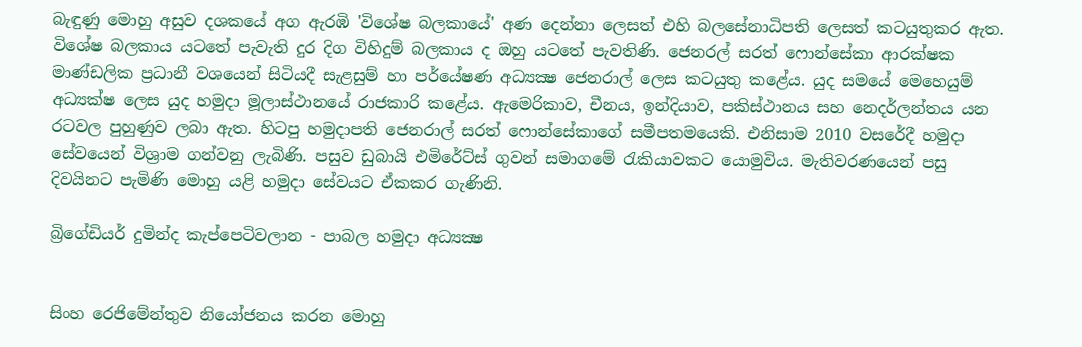බැඳුණු මොහු අසුව දශකයේ අග ඇරඹි 'විශේෂ බලකායේ' අණ දෙන්නා ලෙසත් එහි බලසේනාධිපති ලෙසත් කටයුතුකර ඇත. විශේෂ බලකාය යටතේ පැවැති දුර දිග විහිදුම් බලකාය ද ඔහු යටතේ පැවතිණි. ජෙනරල් සරත් ෆොන්සේකා ආරක්ෂක මාණ්ඩලික ප්‍රධානී වශයෙන් සිටියදී සැළසුම් හා පර්යේෂණ අධ්‍යක්‍ෂ ‍ජෙනරාල් ලෙස කටයුතු කළේය. යුද සමයේ මෙහෙයුම් අධ්‍යක්ෂ ලෙස යුද හමුදා මූලාස්ථානයේ රාජකාරි කළේය. ඇමෙරිකාව, චීනය, ඉන්දියාව, පකිස්ථානය සහ නෙදර්ලන්තය යන රටවල පුහුණුව ලබා ඇත. හිටපු හමුදාපති ජෙනරාල් සරත් ෆොන්සේකාගේ සමීපතමයෙකි. එනිසාම 2010 වසරේදී හමුදා සේවයෙන් විශ්‍රාම ගන්වනු ලැබිණි. පසුව ඩුබායි එමිරේට්ස් ගුවන් සමාගමේ රැකියාවකට යොමුවිය. මැතිවරණයෙන් පසු දිවයිනට පැමිණි මොහු යළි හමුදා සේවයට ඒකකර ගැණිනි.

බ්‍රිගේඩියර් දුමින්ද කැප්පෙටිවලාන - පාබල හමුදා අධ්‍යක්‍ෂ


සිංහ රෙජිමේන්තුව නියෝජනය කරන මොහු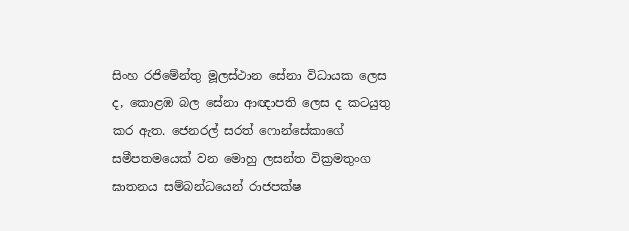සිංහ රජිමේන්තු මූලස්ථාන සේනා විධායක ලෙස ද, කොළඹ බල සේනා ආඥාපති ලෙස ද කටයුතු කර ඇත. ජෙනරල් සරත් ෆොන්සේකාගේ සමීපතමයෙක් වන මොහු ලසන්ත වික්‍රමතුංග ඝාතනය සම්බන්ධයෙන් රාජපක්ෂ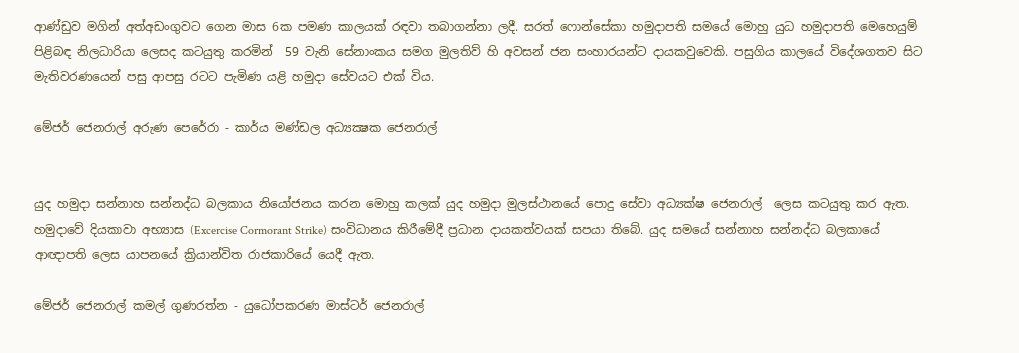ආණ්ඩුව මගින් අත්අඩංගුවට ගෙන මාස 6ක පමණ කාලයක් රඳවා තබාගන්නා ලදී. සරත් ෆොන්සේකා හමුදාපති සමයේ මොහු යුධ හමුදාපති මෙහෙයුම් පිළිබඳ නිලධාරියා ලෙසද කටයුතු කරමින්  59 වැනි සේනාංකය සමග මුලතිව් හි අවසන් ජන සංහාරයන්ට දායකවුවෙකි. පසුගිය කාලයේ විදේශගතව සිට මැතිවරණයෙන් පසු ආපසු රටට පැමිණ යළි හමුදා සේවයට එක් විය.

මේජර් ජෙනරාල් අරුණ පෙරේරා - කාර්ය මණ්ඩල අධ්‍යක්‍ෂක ජෙනරාල්


යුද හමුදා සන්නාහ සන්නද්ධ බලකාය නියෝජනය කරන මොහු කලක් යුද හමුදා මුලස්ථානයේ පොදු සේවා අධ්‍යක්ෂ ජෙනරාල්  ලෙස කටයුතු කර ඇත. හමුදාවේ දියකාවා අභ්‍යාස (Excercise Cormorant Strike) සංවිධානය කිරීමේදී ප්‍රධාන දායකත්වයක් සපයා තිබේ. යුද සමයේ සන්නාහ සන්නද්ධ බලකායේ ආඥාපති ලෙස යාපනයේ ක්‍රියාන්විත රාජකාරියේ යෙදී ඇත.

මේජර් ජෙනරාල් කමල් ගුණරත්න - යුධෝපකරණ මාස්ටර් ජෙනරාල්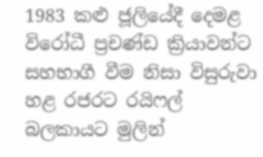1983 කළු ජූලියේදී දෙමළ විරෝධී ප්‍රචණ්ඩ ක්‍රියාවන්ට සහභාගී වීම නිසා විසුරුවා හළ රජරට රයිෆල් බලකායට මුලින්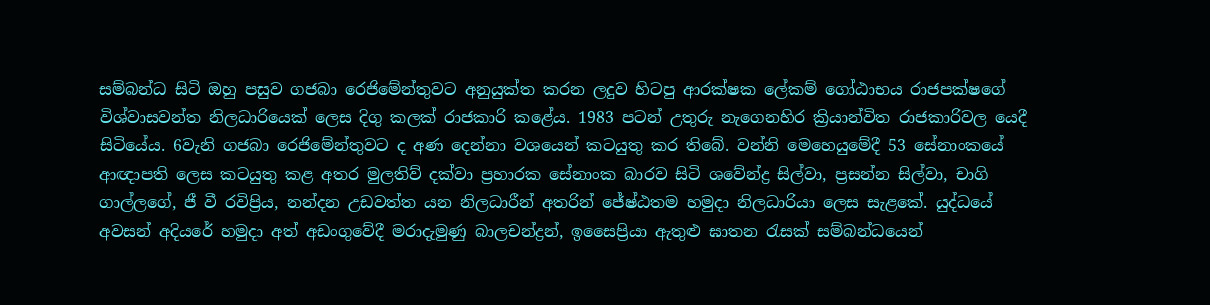සම්බන්ධ සිටි ඔහු පසුව ගජබා රෙජිමේන්තුවට අනුයුක්ත කරන ලදුව හිටපු ආරක්ෂක ලේකම් ගෝඨාභය රාජපක්ෂගේ විශ්වාසවන්ත නිලධාරියෙක් ලෙස දිගු කලක් රාජකාරි කළේය. 1983 පටන් උතුරු නැගෙනහිර ක්‍රියාන්විත රාජකාරිවල යෙදී සිටියේය. 6වැනි ගජබා රෙජිමේන්තුවට ද අණ දෙන්නා වශයෙන් කටයුතු කර තිබේ. වන්නි මෙහෙයුමේදී 53 සේනාංකයේ ආඥාපති ලෙස කටයුතු කළ අතර මුලතිව් දක්වා ප්‍රහාරක සේනාංක බාරව සිටි ශවේන්ද්‍ර සිල්වා, ප්‍රසන්න සිල්වා, චාගි ගාල්ලගේ, ජී වී රවිප්‍රිය, නන්දන උඩවත්ත යන නිලධාරීන් අතරින් ජේෂ්ඨතම හමුදා නිලධාරියා ලෙස සැළකේ. යුද්ධයේ අවසන් අදියරේ හමුදා අත් අඩංගුවේදී මරාදැමුණු බාලචන්ද්‍රන්, ඉසෛප්‍රියා ඇතුළු ඝාතන රැසක් සම්බන්ධයෙන්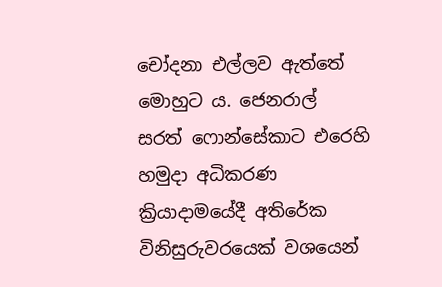චෝදනා එල්ලව ඇත්තේ මොහුට ය. ජෙනරාල්  සරත් ෆොන්සේකාට එරෙහි හමුදා අධිකරණ ක්‍රියාදාමයේදී අතිරේක විනිසුරුවරයෙක් වශයෙන්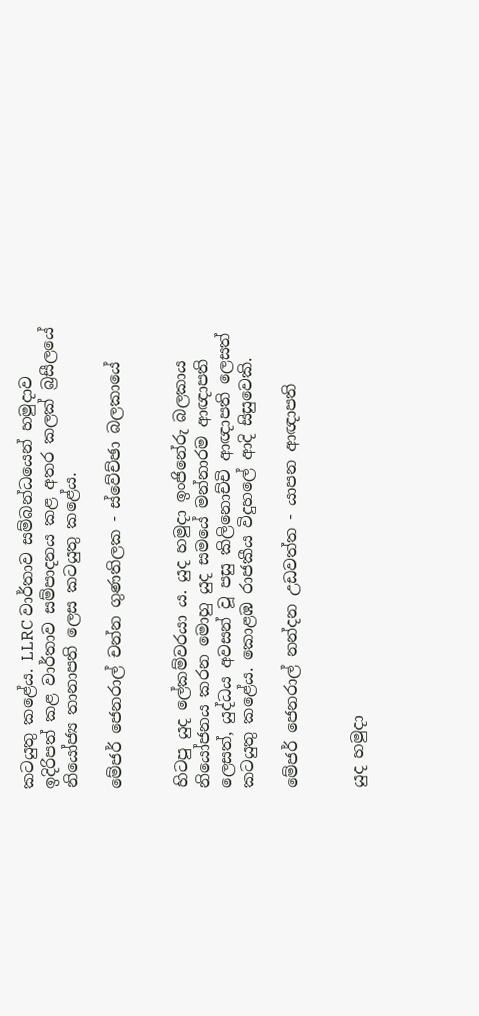කටයුතු කළේය. LLRC වාර්තාව සම්බන්ධයෙන් හමුදාව ඉදිරිපත් කළ වාර්තාව සම්පාදනය කළ අතර කලක් බ්‍රසීලයේ නියෝජ්‍ය තානාපති ලෙස කටයුතු කළේය.

මේජර් ජෙනරාල් චන්න ගුණතිලක - ස්වේච්ඡා බලකායේ


හිටපු යුද ලේකම්වරයා ය. යුද හමුදා ඉංජිනේරු බලකාය නියෝජනය කරන මොහු යුද සමයේ මන්නාරම ආඥාපති ලෙසත්, යුද්ධය අවසන් වූ පසු කිලිනොච්චි ආඥාපති ලෙසත් කටයුතු කළේය. කොළඹ රාජකීය විදුහලේ ආදි සිසුවෙකි.

මේජර් ජෙනරාල් නන්දන උඩවත්ත - යාපන ආඥාපති


යුද හමුදා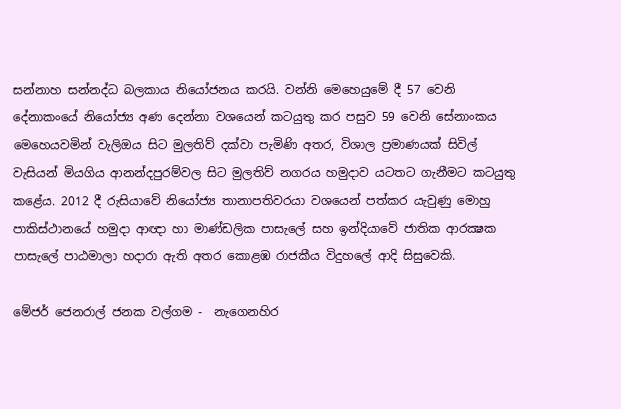සන්නාහ සන්නද්ධ බලකාය නියෝජනය කරයි. වන්නි මෙහෙයුමේ දී 57 වෙනි දේනාකංයේ නියෝජ්‍ය අණ දෙන්නා වශයෙන් කටයුතු කර පසුව 59 වෙනි සේනාංකය මෙහෙයවමින් වැලිඔය සිට මුලතිව් දක්වා පැමිණි අතර, විශාල ප්‍රමාණයක් සිවිල් වැසියන් මියගිය ආනන්දපුරම්වල සිට මුලතිව් නගරය හමුදාව යටතට ගැනීමට කටයුතු කළේය. 2012 දී රුසියාවේ නියෝජ්‍ය තානාපතිවරයා වශයෙන් පත්කර යැවුණු මොහු පාකිස්ථානයේ හමුදා ආඥා හා මාණ්ඩලික පාසැලේ සහ ඉන්දියාවේ ජාතික ආරක්‍ෂක පාසැලේ පාඨමාලා හදාරා ඇති අතර කොළඹ රාජකීය විදුහලේ ආදි සිසුවෙකි.

මේජර් ජෙනරාල් ජනක වල්ගම -  නැගෙනහිර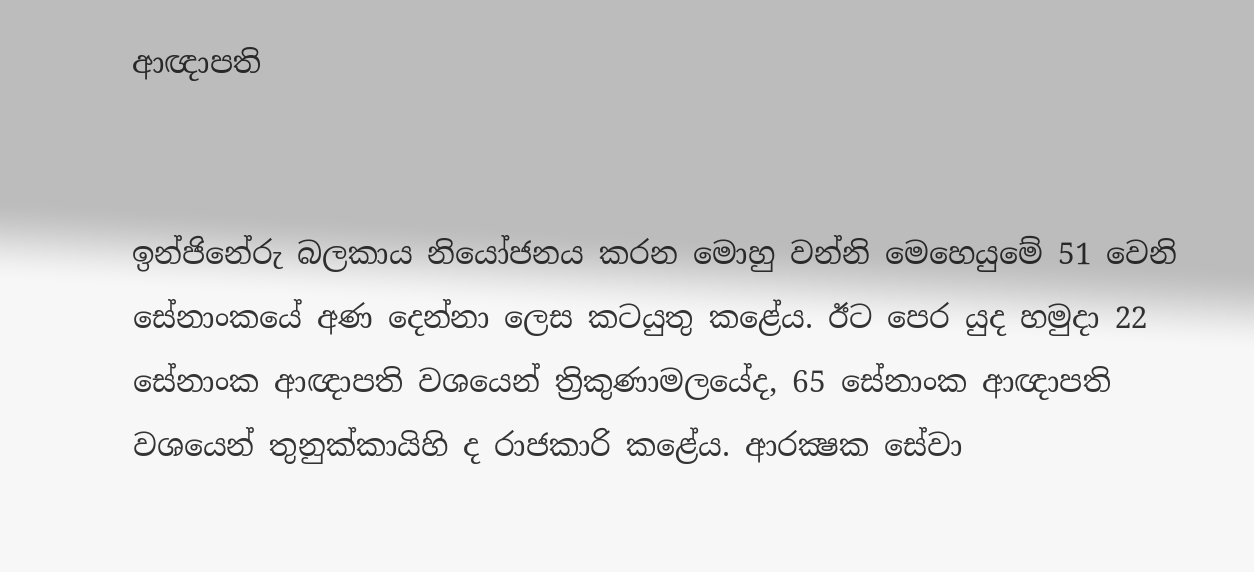ආඥාපති


ඉන්ජිනේරු බලකාය නියෝජනය කරන මොහු වන්නි මෙහෙයුමේ 51 වෙනි සේනාංකයේ අණ දෙන්නා ලෙස කටයුතු කළේය. ඊට පෙර යුද හමුදා 22 සේනාංක ආඥාපති වශයෙන් ත්‍රිකුණාමලයේද, 65 සේනාංක ආඥාපති වශයෙන් තුනුක්කායිහි ද රාජකාරි කළේය. ආරක්‍ෂක සේවා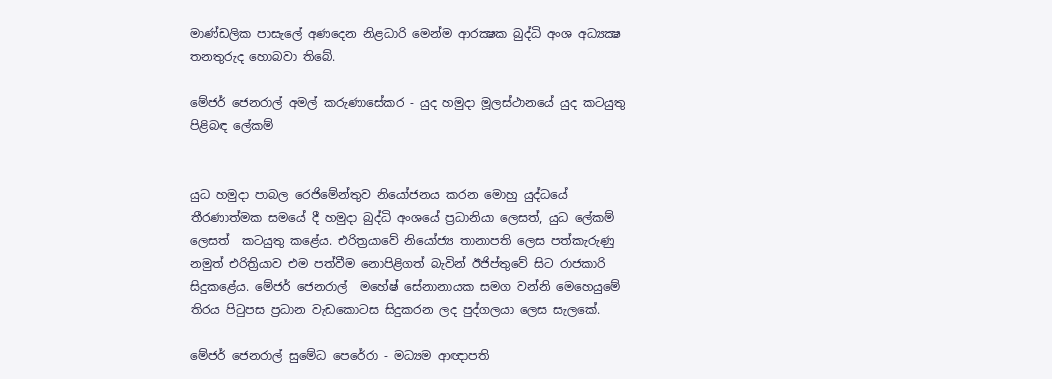මාණ්ඩලික පාසැලේ අණදෙන නිළධාරි මෙන්ම ආරක්‍ෂක බුද්ධි අංශ අධ්‍යක්‍ෂ තනතුරුද හොබවා තිබේ.

මේජර් ජෙනරාල් අමල් කරුණාසේකර - යුද හමුදා මූලස්ථානයේ යුද කටයුතු පිළිබඳ ලේකම්


යුධ හමුදා පාබල රෙජිමේන්තුව නියෝජනය කරන මොහු යුද්ධයේ තීරණාත්මක සමයේ දී හමුදා බුද්ධි අංශයේ ප්‍රධානියා ලෙසත්, යුධ ලේකම් ලෙසත්  කටයුතු කළේය. එරිත්‍රයාවේ නියෝජ්‍ය තානාපති ලෙස පත්කැරුණු නමුත් එරිත්‍රියාව එම පත්වීම නොපිළිගත් බැවින් ඊජිප්තුවේ සිට රාජකාරි සිදුකළේය. මේජර් ජෙනරාල්  මහේෂ් සේනානායක සමග වන්නි මෙහෙයුමේ තිරය පිටුපස ප්‍රධාන වැඩකොටස සිදුකරන ලද පුද්ගලයා ලෙස සැලකේ.

මේජර් ජෙනරාල් සුමේධ පෙරේරා - මධ්‍යම ආඥාපති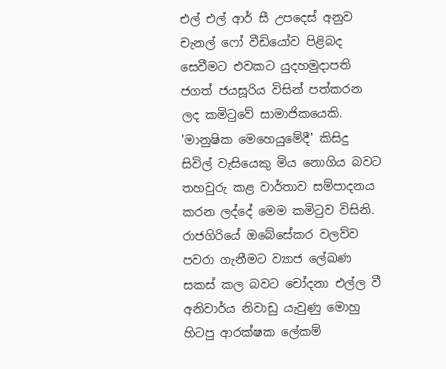එල් එල් ආර් සී උපදෙස් අනුව චැනල් ෆෝ වීඩියෝව පිළිබද සෙවීමට එවකට යුදහමුදාපති ජගත් ජයසූරිය විසින් පත්කරන ලද කමිටුවේ සාමාජිකයෙකි. 'මානුෂික මෙහෙයුමේදී' කිසිදු සිවිල් වැසියෙකු මිය නොගිය බවට තහවුරු කළ වාර්තාව සම්පාදනය කරන ලද්දේ මෙම කමිටුව විසිනි.  රාජගිරියේ ඔබේසේකර වලව්ව පවරා ගැනීමට ව්‍යාජ ලේඛණ සකස් කල බවට චෝදනා එල්ල වී අනිවාර්ය නිවාඩු යැවුණු මොහු හිටපු ආරක්ෂක ලේකම්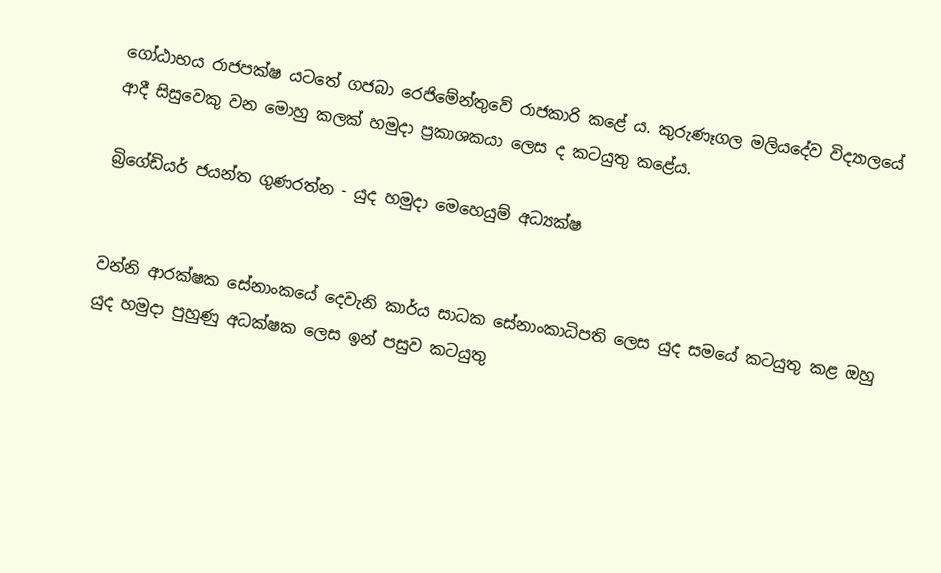ගෝඨාභය රාජපක්ෂ යටතේ ගජබා රෙජිමේන්තුවේ රාජකාරි කළේ ය. කුරුණෑගල මලියදේව විද්‍යාලයේ ආදී සිසුවෙකු වන මොහු කලක් හමුදා ප්‍රකාශකයා ලෙස ද කටයුතු කළේය.

බ්‍රිගේඩියර් ජයන්ත ගුණරත්න - යුද හමුදා මෙහෙයුම් අධ්‍යක්ෂ


වන්නි ආරක්ෂක සේනාංකයේ දෙවැනි කාර්ය සාධක සේනාංකාධිපති ලෙස යුද සමයේ කටයුතු කළ ඔහු යුද හමුදා පුහුණු අධක්ෂක ලෙස ඉන් පසුව කටයුතු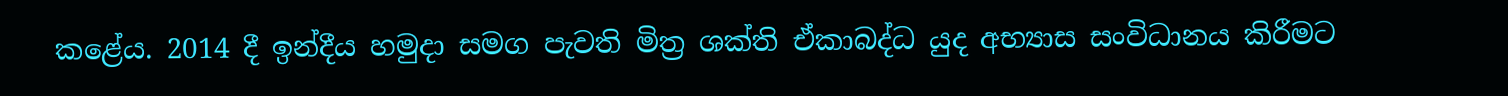කළේය. 2014 දී ඉන්දීය හමුදා සමග පැවති මිත්‍ර ශක්ති ඒකාබද්ධ යුද අභ්‍යාස සංවිධානය කිරීමට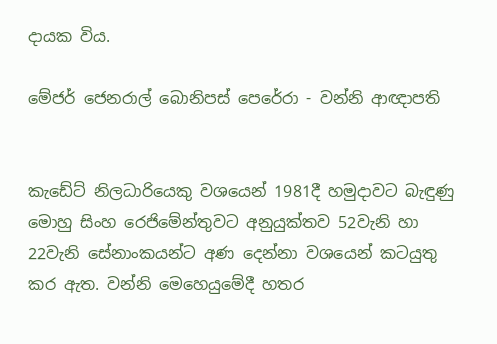දායක විය.

මේජර් ජෙනරාල් බොනිපස් පෙරේරා - වන්නි ආඥාපති


කැඩේට් නිලධාරියෙකු වශයෙන් 1981දී හමුදාවට බැඳුණු මොහු සිංහ රෙජිමේන්තුවට අනුයුක්තව 52වැනි හා 22වැනි සේනාංකයන්ට අණ දෙන්නා වශයෙන් කටයුතු කර ඇත. වන්නි මෙහෙයුමේදී හතර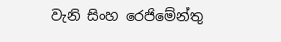වැනි සිංහ රෙජිමේන්තු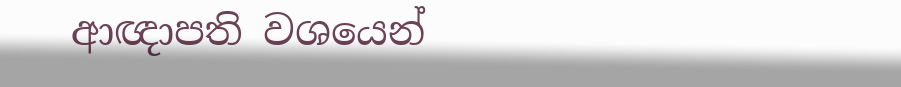ආඥාපති වශයෙන්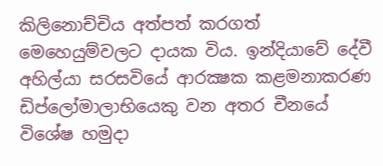කිලිනොච්චිය අත්පත් කරගත් මෙහෙයුම්වලට දායක විය. ඉන්දියාවේ දේවී අහිල්යා සරසවියේ ආරක්‍ෂක කළමනාකරණ ඩිප්ලෝමාලාභියෙකු වන අතර චීනයේ විශේෂ හමුදා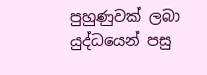පුහුණුවක් ලබා යුද්ධයෙන් පසු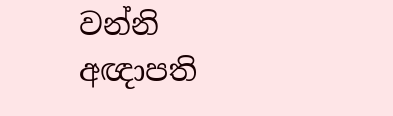වන්නි අඥාපති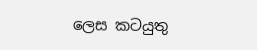ලෙස කටයුතු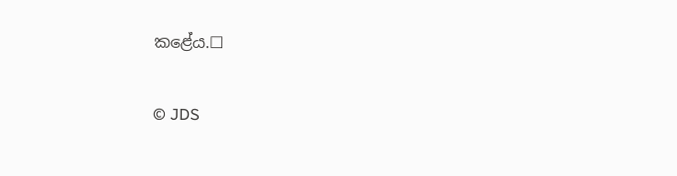කළේය.☐

© JDS